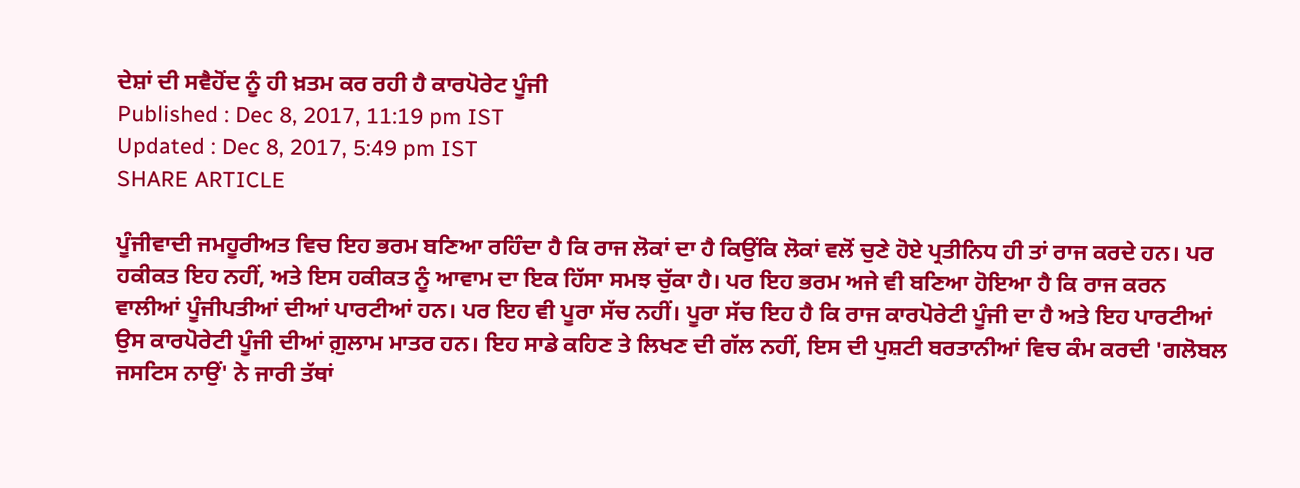ਦੇਸ਼ਾਂ ਦੀ ਸਵੈਹੋਂਦ ਨੂੰ ਹੀ ਖ਼ਤਮ ਕਰ ਰਹੀ ਹੈ ਕਾਰਪੋਰੇਟ ਪੂੰਜੀ
Published : Dec 8, 2017, 11:19 pm IST
Updated : Dec 8, 2017, 5:49 pm IST
SHARE ARTICLE

ਪੂੰਜੀਵਾਦੀ ਜਮਹੂਰੀਅਤ ਵਿਚ ਇਹ ਭਰਮ ਬਣਿਆ ਰਹਿੰਦਾ ਹੈ ਕਿ ਰਾਜ ਲੋਕਾਂ ਦਾ ਹੈ ਕਿਉਂਕਿ ਲੋਕਾਂ ਵਲੋਂ ਚੁਣੇ ਹੋਏ ਪ੍ਰਤੀਨਿਧ ਹੀ ਤਾਂ ਰਾਜ ਕਰਦੇ ਹਨ। ਪਰ ਹਕੀਕਤ ਇਹ ਨਹੀਂ, ਅਤੇ ਇਸ ਹਕੀਕਤ ਨੂੰ ਆਵਾਮ ਦਾ ਇਕ ਹਿੱਸਾ ਸਮਝ ਚੁੱਕਾ ਹੈ। ਪਰ ਇਹ ਭਰਮ ਅਜੇ ਵੀ ਬਣਿਆ ਹੋਇਆ ਹੈ ਕਿ ਰਾਜ ਕਰਨ ਵਾਲੀਆਂ ਪੂੰਜੀਪਤੀਆਂ ਦੀਆਂ ਪਾਰਟੀਆਂ ਹਨ। ਪਰ ਇਹ ਵੀ ਪੂਰਾ ਸੱਚ ਨਹੀਂ। ਪੂਰਾ ਸੱਚ ਇਹ ਹੈ ਕਿ ਰਾਜ ਕਾਰਪੋਰੇਟੀ ਪੂੰਜੀ ਦਾ ਹੈ ਅਤੇ ਇਹ ਪਾਰਟੀਆਂ ਉਸ ਕਾਰਪੋਰੇਟੀ ਪੂੰਜੀ ਦੀਆਂ ਗ਼ੁਲਾਮ ਮਾਤਰ ਹਨ। ਇਹ ਸਾਡੇ ਕਹਿਣ ਤੇ ਲਿਖਣ ਦੀ ਗੱਲ ਨਹੀਂ, ਇਸ ਦੀ ਪੁਸ਼ਟੀ ਬਰਤਾਨੀਆਂ ਵਿਚ ਕੰਮ ਕਰਦੀ 'ਗਲੋਬਲ ਜਸਟਿਸ ਨਾਉਂ' ਨੇ ਜਾਰੀ ਤੱਥਾਂ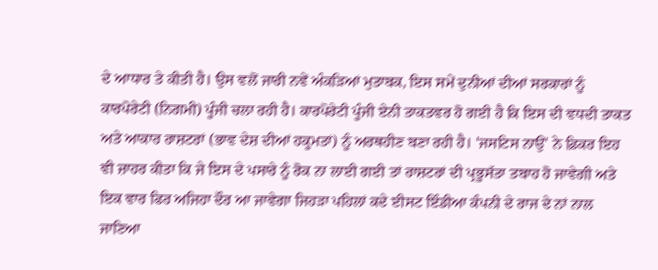ਦੇ ਆਧਾਰ ਤੇ ਕੀਤੀ ਹੈ। ਉਸ ਵਲੋਂ ਜਾਰੀ ਨਵੇਂ ਅੰਕੜਿਆਂ ਮੁਤਾਬਕ, ਇਸ ਸਮੇਂ ਦੁਨੀਆਂ ਦੀਆਂ ਸਰਕਾਰਾਂ ਨੂੰ ਕਾਰਪੋਰੇਟੀ (ਨਿਗਮੀ) ਪੂੰਜੀ ਚਲਾ ਰਹੀ ਹੈ। ਕਾਰਪੋਰੇਟੀ ਪੂੰਜੀ ਏਨੀ ਤਾਕਤਵਰ ਹੋ ਗਈ ਹੈ ਕਿ ਇਸ ਦੀ ਵਧਦੀ ਤਾਕਤ ਅਤੇ ਆਕਾਰ ਰਾਸ਼ਟਰਾਂ (ਭਾਵ ਦੇਸ਼ ਦੀਆਂ ਹਕੂਮਤਾਂ) ਨੂੰ ਅਰਥਹੀਣ ਬਣਾ ਰਹੀ ਹੈ। 'ਜਸਟਿਸ ਨਾਉਂ' ਨੇ ਫ਼ਿਕਰ ਇਹ ਵੀ ਜ਼ਾਹਰ ਕੀਤਾ ਕਿ ਜੇ ਇਸ ਦੇ ਪਸਾਰੇ ਨੂੰ ਰੋਕ ਨਾ ਲਾਈ ਗਈ ਤਾਂ ਰਾਸ਼ਟਰਾਂ ਦੀ ਪ੍ਰਭੂਸੱਤਾ ਤਬਾਹ ਹੋ ਜਾਵੇਗੀ ਅਤੇ ਇਕ ਵਾਰ ਫਿਰ ਅਜਿਹਾ ਦੌਰ ਆ ਜਾਵੇਗਾ ਜਿਹੜਾ ਪਹਿਲਾਂ ਕਦੇ ਈਸਟ ਇੰਡੀਆ ਕੰਪਨੀ ਦੇ ਰਾਜ ਦੇ ਨਾਂ ਨਾਲ ਜਾਣਿਆ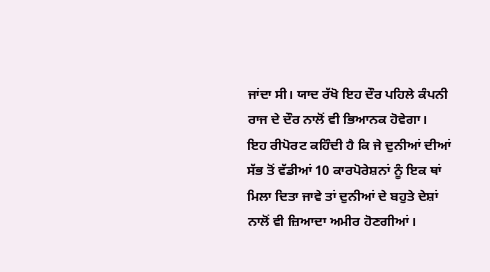ਜਾਂਦਾ ਸੀ। ਯਾਦ ਰੱਖੋ ਇਹ ਦੌਰ ਪਹਿਲੇ ਕੰਪਨੀ ਰਾਜ ਦੇ ਦੌਰ ਨਾਲੋਂ ਵੀ ਭਿਆਨਕ ਹੋਵੇਗਾ।
ਇਹ ਰੀਪੋਰਟ ਕਹਿੰਦੀ ਹੈ ਕਿ ਜੇ ਦੁਨੀਆਂ ਦੀਆਂ ਸੱਭ ਤੋਂ ਵੱਡੀਆਂ 10 ਕਾਰਪੋਰੇਸ਼ਨਾਂ ਨੂੰ ਇਕ ਥਾਂ ਮਿਲਾ ਦਿਤਾ ਜਾਵੇ ਤਾਂ ਦੁਨੀਆਂ ਦੇ ਬਹੁਤੇ ਦੇਸ਼ਾਂ ਨਾਲੋਂ ਵੀ ਜ਼ਿਆਦਾ ਅਮੀਰ ਹੋਣਗੀਆਂ।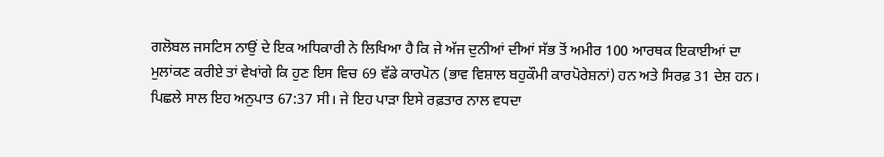ਗਲੋਬਲ ਜਸਟਿਸ ਨਾਉਂ ਦੇ ਇਕ ਅਧਿਕਾਰੀ ਨੇ ਲਿਖਿਆ ਹੈ ਕਿ ਜੇ ਅੱਜ ਦੁਨੀਆਂ ਦੀਆਂ ਸੱਭ ਤੋਂ ਅਮੀਰ 100 ਆਰਥਕ ਇਕਾਈਆਂ ਦਾ ਮੁਲਾਂਕਣ ਕਰੀਏ ਤਾਂ ਵੇਖਾਂਗੇ ਕਿ ਹੁਣ ਇਸ ਵਿਚ 69 ਵੱਡੇ ਕਾਰਪੋਨ (ਭਾਵ ਵਿਸ਼ਾਲ ਬਹੁਕੌਮੀ ਕਾਰਪੋਰੇਸ਼ਨਾਂ) ਹਨ ਅਤੇ ਸਿਰਫ਼ 31 ਦੇਸ਼ ਹਨ। ਪਿਛਲੇ ਸਾਲ ਇਹ ਅਨੁਪਾਤ 67:37 ਸੀ। ਜੇ ਇਹ ਪਾੜਾ ਇਸੇ ਰਫ਼ਤਾਰ ਨਾਲ ਵਧਦਾ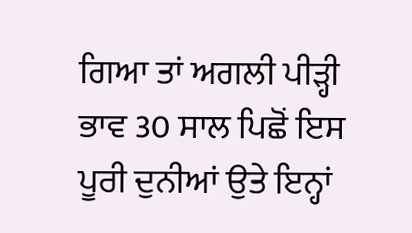ਗਿਆ ਤਾਂ ਅਗਲੀ ਪੀੜ੍ਹੀ ਭਾਵ 30 ਸਾਲ ਪਿਛੋਂ ਇਸ ਪੂਰੀ ਦੁਨੀਆਂ ਉਤੇ ਇਨ੍ਹਾਂ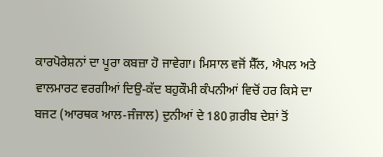ਕਾਰਪੋਰੇਸ਼ਨਾਂ ਦਾ ਪੂਰਾ ਕਬਜ਼ਾ ਹੋ ਜਾਵੇਗਾ। ਮਿਸਾਲ ਵਜੋਂ ਸ਼ੈੱਲ, ਐਪਲ ਅਤੇ ਵਾਲਮਾਰਟ ਵਰਗੀਆਂ ਦਿਉ-ਕੱਦ ਬਹੁਕੌਮੀ ਕੰਪਨੀਆਂ ਵਿਚੋਂ ਹਰ ਕਿਸੇ ਦਾ ਬਜਟ (ਆਰਥਕ ਆਲ-ਜੰਜਾਲ) ਦੁਨੀਆਂ ਦੇ 180 ਗ਼ਰੀਬ ਦੇਸ਼ਾਂ ਤੋਂ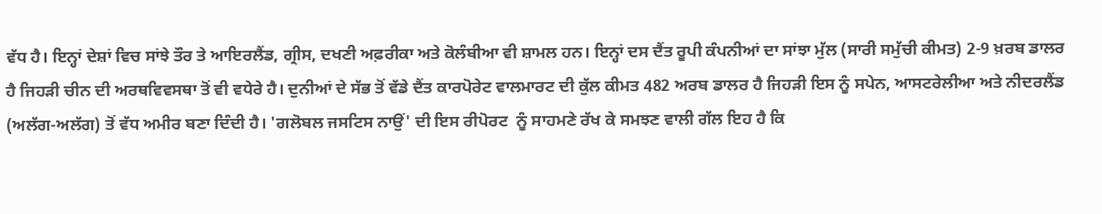ਵੱਧ ਹੈ। ਇਨ੍ਹਾਂ ਦੇਸ਼ਾਂ ਵਿਚ ਸਾਂਝੇ ਤੌਰ ਤੇ ਆਇਰਲੈਂਡ, ਗ੍ਰੀਸ, ਦਖਣੀ ਅਫ਼ਰੀਕਾ ਅਤੇ ਕੋਲੰਬੀਆ ਵੀ ਸ਼ਾਮਲ ਹਨ। ਇਨ੍ਹਾਂ ਦਸ ਦੈਂਤ ਰੂਪੀ ਕੰਪਨੀਆਂ ਦਾ ਸਾਂਝਾ ਮੁੱਲ (ਸਾਰੀ ਸਮੁੱਚੀ ਕੀਮਤ) 2-9 ਖ਼ਰਬ ਡਾਲਰ ਹੈ ਜਿਹੜੀ ਚੀਨ ਦੀ ਅਰਥਵਿਵਸਥਾ ਤੋਂ ਵੀ ਵਧੇਰੇ ਹੈ। ਦੁਨੀਆਂ ਦੇ ਸੱਭ ਤੋਂ ਵੱਡੇ ਦੈਂਤ ਕਾਰਪੋਰੇਟ ਵਾਲਮਾਰਟ ਦੀ ਕੁੱਲ ਕੀਮਤ 482 ਅਰਬ ਡਾਲਰ ਹੈ ਜਿਹੜੀ ਇਸ ਨੂੰ ਸਪੇਨ, ਆਸਟਰੇਲੀਆ ਅਤੇ ਨੀਦਰਲੈਂਡ (ਅਲੱਗ-ਅਲੱਗ) ਤੋਂ ਵੱਧ ਅਮੀਰ ਬਣਾ ਦਿੰਦੀ ਹੈ। 'ਗਲੋਬਲ ਜਸਟਿਸ ਨਾਉਂ' ਦੀ ਇਸ ਰੀਪੋਰਟ  ਨੂੰ ਸਾਹਮਣੇ ਰੱਖ ਕੇ ਸਮਝਣ ਵਾਲੀ ਗੱਲ ਇਹ ਹੈ ਕਿ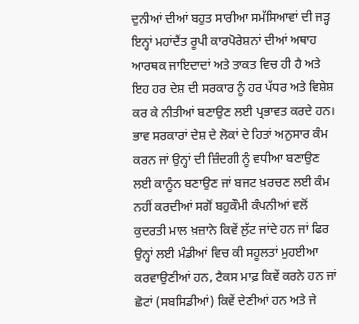ਦੁਨੀਆਂ ਦੀਆਂ ਬਹੁਤ ਸਾਰੀਆ ਸਮੱਸਿਆਵਾਂ ਦੀ ਜੜ੍ਹ ਇਨ੍ਹਾਂ ਮਹਾਂਦੈਂਤ ਰੂਪੀ ਕਾਰਪੋਰੇਸ਼ਨਾਂ ਦੀਆਂ ਅਥਾਹ ਆਰਥਕ ਜਾਇਦਾਦਾਂ ਅਤੇ ਤਾਕਤ ਵਿਚ ਹੀ ਹੈ ਅਤੇ ਇਹ ਹਰ ਦੇਸ਼ ਦੀ ਸਰਕਾਰ ਨੂੰ ਹਰ ਪੱਧਰ ਅਤੇ ਵਿਸ਼ੇਸ਼ ਕਰ ਕੇ ਨੀਤੀਆਂ ਬਣਾਉਣ ਲਈ ਪ੍ਰਭਾਵਤ ਕਰਦੇ ਹਨ। ਭਾਵ ਸਰਕਾਰਾਂ ਦੇਸ਼ ਦੇ ਲੋਕਾਂ ਦੇ ਹਿਤਾਂ ਅਨੁਸਾਰ ਕੰਮ ਕਰਨ ਜਾਂ ਉਨ੍ਹਾਂ ਦੀ ਜ਼ਿੰਦਗੀ ਨੂੰ ਵਧੀਆ ਬਣਾਉਣ ਲਈ ਕਾਨੂੰਨ ਬਣਾਉਣ ਜਾਂ ਬਜਟ ਖ਼ਰਚਣ ਲਈ ਕੰਮ ਨਹੀਂ ਕਰਦੀਆਂ ਸਗੋਂ ਬਹੁਕੌਮੀ ਕੰਪਨੀਆਂ ਵਲੋਂ ਕੁਦਰਤੀ ਮਾਲ ਖ਼ਜ਼ਾਨੇ ਕਿਵੇਂ ਲੁੱਟ ਜਾਂਦੇ ਹਨ ਜਾਂ ਫਿਰ ਉਨ੍ਹਾਂ ਲਈ ਮੰਡੀਆਂ ਵਿਚ ਕੀ ਸਹੂਲਤਾਂ ਮੁਹਈਆ ਕਰਵਾਉਣੀਆਂ ਹਨ, ਟੈਕਸ ਮਾਫ਼ ਕਿਵੇਂ ਕਰਨੇ ਹਨ ਜਾਂ ਛੋਟਾਂ (ਸਬਸਿਡੀਆਂ) ਕਿਵੇਂ ਦੇਣੀਆਂ ਹਨ ਅਤੇ ਜੇ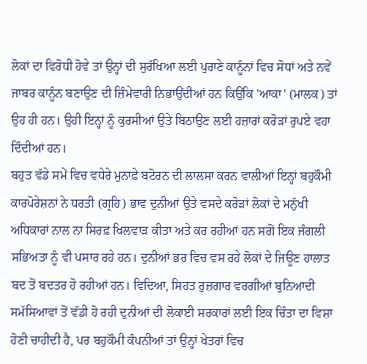ਲੋਕਾਂ ਦਾ ਵਿਰੋਧੀ ਹੋਵੇ ਤਾਂ ਉਨ੍ਹਾਂ ਦੀ ਸੁਰੱਖਿਆ ਲਈ ਪੁਰਾਣੇ ਕਾਨੂੰਨਾਂ ਵਿਚ ਸੋਧਾਂ ਅਤੇ ਨਵੇਂ ਜਾਬਰ ਕਾਨੂੰਨ ਬਣਾਉਣ ਦੀ ਜ਼ਿੰਮੇਵਾਰੀ ਨਿਭਾਉਂਦੀਆਂ ਹਨ ਕਿਉਂਕਿ 'ਆਕਾ' (ਮਾਲਕ) ਤਾਂ ਉਹ ਹੀ ਹਨ। ਉਹੀ ਇਨ੍ਹਾਂ ਨੂੰ ਕੁਰਸੀਆਂ ਉਤੇ ਬਿਠਾਉਣ ਲਈ ਹਜ਼ਾਰਾਂ ਕਰੋੜਾਂ ਰੁਪਏ ਵਹਾ ਦਿੰਦੀਆਂ ਹਨ।
ਬਹੁਤ ਵੱਡੇ ਸਮੇਂ ਵਿਚ ਵਧੇਰੇ ਮੁਨਾਫ਼ੇ ਬਟੋਰਨ ਦੀ ਲਾਲਸਾ ਕਰਨ ਵਾਲੀਆਂ ਇਨ੍ਹਾਂ ਬਹੁਕੌਮੀ ਕਾਰਪੋਰੇਸ਼ਨਾਂ ਨੇ ਧਰਤੀ (ਗ੍ਰਹਿ) ਭਾਵ ਦੁਨੀਆਂ ਉਤੇ ਵਸਦੇ ਕਰੋੜਾਂ ਲੋਕਾਂ ਦੇ ਮਨੁੱਖੀ ਅਧਿਕਾਰਾਂ ਨਾਲ ਨਾ ਸਿਰਫ਼ ਖਿਲਵਾੜ ਕੀਤਾ ਅਤੇ ਕਰ ਰਹੀਆਂ ਹਨ ਸਗੋਂ ਇਕ ਜੰਗਲੀ ਸਭਿਅਤਾ ਨੂੰ ਵੀ ਪਸਾਰ ਰਹੇ ਹਨ। ਦੁਨੀਆਂ ਭਰ ਵਿਚ ਵਸ ਰਹੇ ਲੋਕਾਂ ਦੇ ਜਿਊਣ ਹਾਲਾਤ ਬਦ ਤੋਂ ਬਦਤਰ ਹੋ ਰਹੀਆਂ ਹਨ। ਵਿਦਿਆ, ਸਿਹਤ ਰੁਜ਼ਗਾਰ ਵਰਗੀਆਂ ਬੁਨਿਆਦੀ ਸਮੱਸਿਆਵਾਂ ਤੋਂ ਵੱਡੀ ਹੋ ਰਹੀ ਦੁਨੀਆਂ ਦੀ ਲੋਕਾਈ ਸਰਕਾਰਾਂ ਲਈ ਇਕ ਚਿੰਤਾ ਦਾ ਵਿਸ਼ਾ ਹੋਣੀ ਚਾਹੀਦੀ ਹੈ, ਪਰ ਬਹੁਕੌਮੀ ਕੰਪਨੀਆਂ ਤਾਂ ਉਨ੍ਹਾਂ ਖੇਤਰਾਂ ਵਿਚ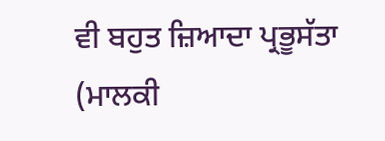ਵੀ ਬਹੁਤ ਜ਼ਿਆਦਾ ਪ੍ਰਭੂਸੱਤਾ (ਮਾਲਕੀ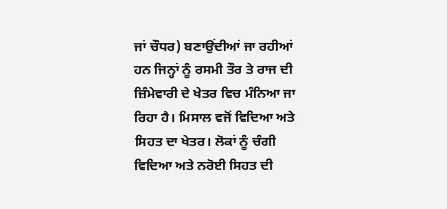ਜਾਂ ਚੌਧਰ) ਬਣਾਉਂਦੀਆਂ ਜਾ ਰਹੀਆਂ ਹਨ ਜਿਨ੍ਹਾਂ ਨੂੰ ਰਸਮੀ ਤੌਰ ਤੇ ਰਾਜ ਦੀ ਜ਼ਿੰਮੇਵਾਰੀ ਦੇ ਖੇਤਰ ਵਿਚ ਮੰਨਿਆ ਜਾ ਰਿਹਾ ਹੈ। ਮਿਸਾਲ ਵਜੋਂ ਵਿਦਿਆ ਅਤੇ ਸਿਹਤ ਦਾ ਖੇਤਰ। ਲੋਕਾਂ ਨੂੰ ਚੰਗੀ ਵਿਦਿਆ ਅਤੇ ਨਰੋਈ ਸਿਹਤ ਦੀ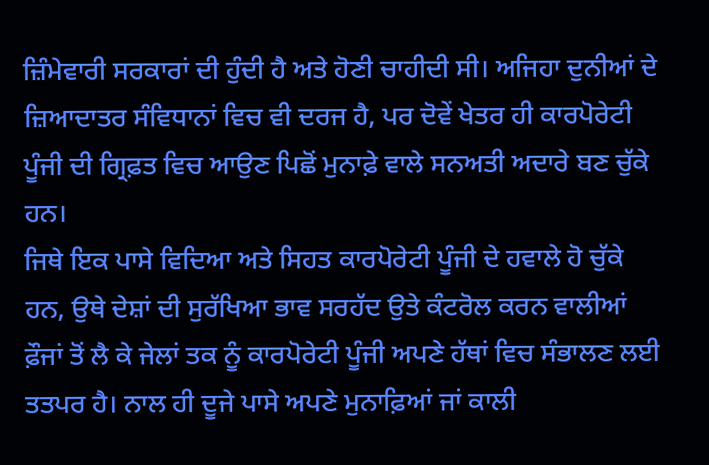ਜ਼ਿੰਮੇਵਾਰੀ ਸਰਕਾਰਾਂ ਦੀ ਹੁੰਦੀ ਹੈ ਅਤੇ ਹੋਣੀ ਚਾਹੀਦੀ ਸੀ। ਅਜਿਹਾ ਦੁਨੀਆਂ ਦੇ ਜ਼ਿਆਦਾਤਰ ਸੰਵਿਧਾਨਾਂ ਵਿਚ ਵੀ ਦਰਜ ਹੈ, ਪਰ ਦੋਵੇਂ ਖੇਤਰ ਹੀ ਕਾਰਪੋਰੇਟੀ ਪੂੰਜੀ ਦੀ ਗ੍ਰਿਫ਼ਤ ਵਿਚ ਆਉਣ ਪਿਛੋਂ ਮੁਨਾਫ਼ੇ ਵਾਲੇ ਸਨਅਤੀ ਅਦਾਰੇ ਬਣ ਚੁੱਕੇ ਹਨ।
ਜਿਥੇ ਇਕ ਪਾਸੇ ਵਿਦਿਆ ਅਤੇ ਸਿਹਤ ਕਾਰਪੋਰੇਟੀ ਪੂੰਜੀ ਦੇ ਹਵਾਲੇ ਹੋ ਚੁੱਕੇ ਹਨ, ਉਥੇ ਦੇਸ਼ਾਂ ਦੀ ਸੁਰੱਖਿਆ ਭਾਵ ਸਰਹੱਦ ਉਤੇ ਕੰਟਰੋਲ ਕਰਨ ਵਾਲੀਆਂ ਫ਼ੌਜਾਂ ਤੋਂ ਲੈ ਕੇ ਜੇਲਾਂ ਤਕ ਨੂੰ ਕਾਰਪੋਰੇਟੀ ਪੂੰਜੀ ਅਪਣੇ ਹੱਥਾਂ ਵਿਚ ਸੰਭਾਲਣ ਲਈ ਤਤਪਰ ਹੈ। ਨਾਲ ਹੀ ਦੂਜੇ ਪਾਸੇ ਅਪਣੇ ਮੁਨਾਫ਼ਿਆਂ ਜਾਂ ਕਾਲੀ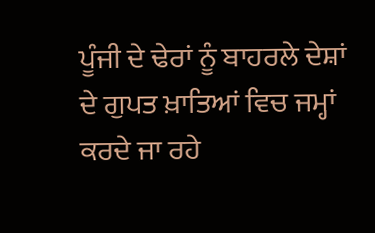ਪੂੰਜੀ ਦੇ ਢੇਰਾਂ ਨੂੰ ਬਾਹਰਲੇ ਦੇਸ਼ਾਂ ਦੇ ਗੁਪਤ ਖ਼ਾਤਿਆਂ ਵਿਚ ਜਮ੍ਹਾਂ ਕਰਦੇ ਜਾ ਰਹੇ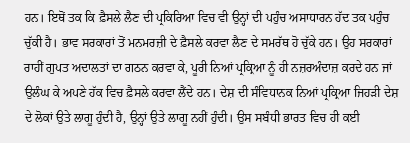ਹਨ। ਇਥੋਂ ਤਕ ਕਿ ਫ਼ੈਸਲੇ ਲੈਣ ਦੀ ਪ੍ਰਕਿਰਿਆ ਵਿਚ ਵੀ ਉਨ੍ਹਾਂ ਦੀ ਪਹੁੰਚ ਅਸਾਧਾਰਨ ਹੱਦ ਤਕ ਪਹੁੰਚ ਚੁੱਕੀ ਹੈ। ਭਾਵ ਸਰਕਾਰਾਂ ਤੋਂ ਮਨਮਰਜ਼ੀ ਦੇ ਫ਼ੈਸਲੇ ਕਰਵਾ ਲੈਣ ਦੇ ਸਮਰੱਥ ਹੋ ਚੁੱਕੇ ਹਨ। ਉਹ ਸਰਕਾਰਾਂ ਰਾਹੀਂ ਗੁਪਤ ਅਦਾਲਤਾਂ ਦਾ ਗਠਨ ਕਰਵਾ ਕੇ, ਪੂਰੀ ਨਿਆਂ ਪ੍ਰਕ੍ਰਿਆ ਨੂੰ ਹੀ ਨਜ਼ਰਅੰਦਾਜ਼ ਕਰਦੇ ਹਨ ਜਾਂ ਉਲੰਘ ਕੇ ਅਪਣੇ ਹੱਕ ਵਿਚ ਫ਼ੈਸਲੇ ਕਰਵਾ ਲੈਂਦੇ ਹਨ। ਦੇਸ਼ ਦੀ ਸੰਵਿਧਾਨਕ ਨਿਆਂ ਪ੍ਰਕ੍ਰਿਆ ਜਿਹੜੀ ਦੇਸ਼ ਦੇ ਲੋਕਾਂ ਉਤੇ ਲਾਗੂ ਹੁੰਦੀ ਹੈ, ਉਨ੍ਹਾਂ ਉਤੇ ਲਾਗੂ ਨਹੀਂ ਹੁੰਦੀ। ਉਸ ਸਬੰਧੀ ਭਾਰਤ ਵਿਚ ਹੀ ਕਈ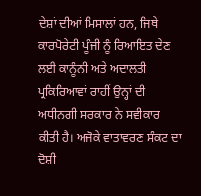ਦੇਸ਼ਾਂ ਦੀਆਂ ਮਿਸਾਲਾਂ ਹਨ, ਜਿਥੇ ਕਾਰਪੋਰੇਟੀ ਪੂੰਜੀ ਨੂੰ ਰਿਆਇਤ ਦੇਣ ਲਈ ਕਾਨੂੰਨੀ ਅਤੇ ਅਦਾਲਤੀ ਪ੍ਰਕਿਰਿਆਵਾਂ ਰਾਹੀਂ ਉਨ੍ਹਾਂ ਦੀ ਅਧੀਨਗੀ ਸਰਕਾਰ ਨੇ ਸਵੀਕਾਰ ਕੀਤੀ ਹੈ। ਅਜੋਕੇ ਵਾਤਾਵਰਣ ਸੰਕਟ ਦਾ ਦੋਸ਼ੀ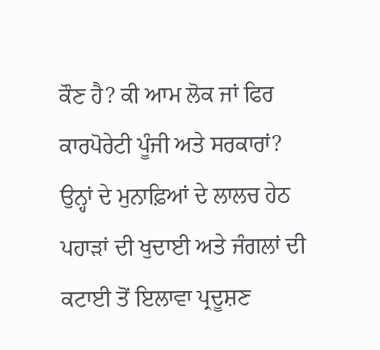ਕੌਣ ਹੈ? ਕੀ ਆਮ ਲੋਕ ਜਾਂ ਫਿਰ ਕਾਰਪੋਰੇਟੀ ਪੂੰਜੀ ਅਤੇ ਸਰਕਾਰਾਂ? ਉਨ੍ਹਾਂ ਦੇ ਮੁਨਾਫ਼ਿਆਂ ਦੇ ਲਾਲਚ ਹੇਠ ਪਹਾੜਾਂ ਦੀ ਖੁਦਾਈ ਅਤੇ ਜੰਗਲਾਂ ਦੀ ਕਟਾਈ ਤੋਂ ਇਲਾਵਾ ਪ੍ਰਦੂਸ਼ਣ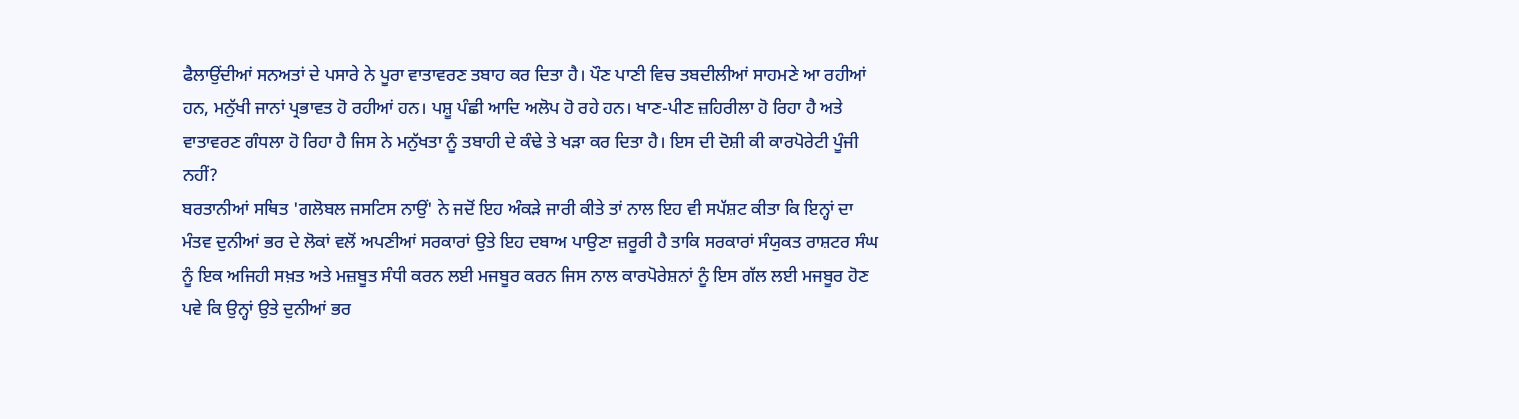ਫੈਲਾਉਂਦੀਆਂ ਸਨਅਤਾਂ ਦੇ ਪਸਾਰੇ ਨੇ ਪੂਰਾ ਵਾਤਾਵਰਣ ਤਬਾਹ ਕਰ ਦਿਤਾ ਹੈ। ਪੌਣ ਪਾਣੀ ਵਿਚ ਤਬਦੀਲੀਆਂ ਸਾਹਮਣੇ ਆ ਰਹੀਆਂ ਹਨ, ਮਨੁੱਖੀ ਜਾਨਾਂ ਪ੍ਰਭਾਵਤ ਹੋ ਰਹੀਆਂ ਹਨ। ਪਸ਼ੂ ਪੰਛੀ ਆਦਿ ਅਲੋਪ ਹੋ ਰਹੇ ਹਨ। ਖਾਣ-ਪੀਣ ਜ਼ਹਿਰੀਲਾ ਹੋ ਰਿਹਾ ਹੈ ਅਤੇ ਵਾਤਾਵਰਣ ਗੰਧਲਾ ਹੋ ਰਿਹਾ ਹੈ ਜਿਸ ਨੇ ਮਨੁੱਖਤਾ ਨੂੰ ਤਬਾਹੀ ਦੇ ਕੰਢੇ ਤੇ ਖੜਾ ਕਰ ਦਿਤਾ ਹੈ। ਇਸ ਦੀ ਦੋਸ਼ੀ ਕੀ ਕਾਰਪੋਰੇਟੀ ਪੂੰਜੀ ਨਹੀਂ?
ਬਰਤਾਨੀਆਂ ਸਥਿਤ 'ਗਲੋਬਲ ਜਸਟਿਸ ਨਾਉਂ' ਨੇ ਜਦੋਂ ਇਹ ਅੰਕੜੇ ਜਾਰੀ ਕੀਤੇ ਤਾਂ ਨਾਲ ਇਹ ਵੀ ਸਪੱਸ਼ਟ ਕੀਤਾ ਕਿ ਇਨ੍ਹਾਂ ਦਾ ਮੰਤਵ ਦੁਨੀਆਂ ਭਰ ਦੇ ਲੋਕਾਂ ਵਲੋਂ ਅਪਣੀਆਂ ਸਰਕਾਰਾਂ ਉਤੇ ਇਹ ਦਬਾਅ ਪਾਉਣਾ ਜ਼ਰੂਰੀ ਹੈ ਤਾਕਿ ਸਰਕਾਰਾਂ ਸੰਯੁਕਤ ਰਾਸ਼ਟਰ ਸੰਘ ਨੂੰ ਇਕ ਅਜਿਹੀ ਸਖ਼ਤ ਅਤੇ ਮਜ਼ਬੂਤ ਸੰਧੀ ਕਰਨ ਲਈ ਮਜਬੂਰ ਕਰਨ ਜਿਸ ਨਾਲ ਕਾਰਪੋਰੇਸ਼ਨਾਂ ਨੂੰ ਇਸ ਗੱਲ ਲਈ ਮਜਬੂਰ ਹੋਣ ਪਵੇ ਕਿ ਉਨ੍ਹਾਂ ਉਤੇ ਦੁਨੀਆਂ ਭਰ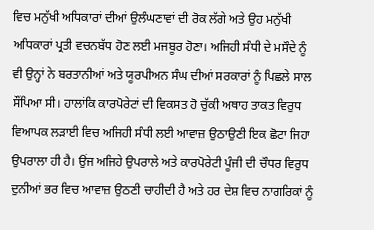ਵਿਚ ਮਨੁੱਖੀ ਅਧਿਕਾਰਾਂ ਦੀਆਂ ਉਲੰਘਣਾਵਾਂ ਦੀ ਰੋਕ ਲੱਗੇ ਅਤੇ ਉਹ ਮਨੁੱਖੀ ਅਧਿਕਾਰਾਂ ਪ੍ਰਤੀ ਵਚਨਬੱਧ ਹੋਣ ਲਈ ਮਜਬੂਰ ਹੋਣਾ। ਅਜਿਹੀ ਸੰਧੀ ਦੇ ਮਸੌਦੇ ਨੂੰ ਵੀ ਉਨ੍ਹਾਂ ਨੇ ਬਰਤਾਨੀਆਂ ਅਤੇ ਯੂਰਪੀਅਨ ਸੰਘ ਦੀਆਂ ਸਰਕਾਰਾਂ ਨੂੰ ਪਿਛਲੇ ਸਾਲ ਸੌਂਪਿਆ ਸੀ। ਹਾਲਾਂਕਿ ਕਾਰਪੋਰੇਟਾਂ ਦੀ ਵਿਕਸਤ ਹੋ ਚੁੱਕੀ ਅਥਾਹ ਤਾਕਤ ਵਿਰੁਧ ਵਿਆਪਕ ਲੜਾਈ ਵਿਚ ਅਜਿਹੀ ਸੰਧੀ ਲਈ ਆਵਾਜ਼ ਉਠਾਉਣੀ ਇਕ ਛੋਟਾ ਜਿਹਾ ਉਪਰਾਲਾ ਹੀ ਹੈ। ਉਂਜ ਅਜਿਹੇ ਉਪਰਾਲੇ ਅਤੇ ਕਾਰਪੋਰੇਟੀ ਪੂੰਜੀ ਦੀ ਚੌਧਰ ਵਿਰੁਧ ਦੁਨੀਆਂ ਭਰ ਵਿਚ ਆਵਾਜ਼ ਉਠਣੀ ਚਾਹੀਦੀ ਹੈ ਅਤੇ ਹਰ ਦੇਸ਼ ਵਿਚ ਨਾਗਰਿਕਾਂ ਨੂੰ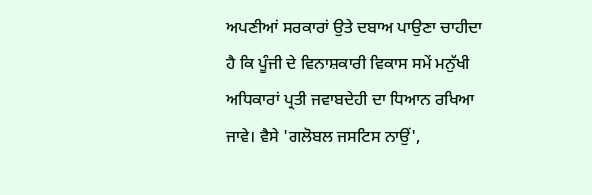ਅਪਣੀਆਂ ਸਰਕਾਰਾਂ ਉਤੇ ਦਬਾਅ ਪਾਉਣਾ ਚਾਹੀਦਾ ਹੈ ਕਿ ਪੂੰਜੀ ਦੇ ਵਿਨਾਸ਼ਕਾਰੀ ਵਿਕਾਸ ਸਮੇਂ ਮਨੁੱਖੀ ਅਧਿਕਾਰਾਂ ਪ੍ਰਤੀ ਜਵਾਬਦੇਹੀ ਦਾ ਧਿਆਨ ਰਖਿਆ ਜਾਵੇ। ਵੈਸੇ 'ਗਲੋਬਲ ਜਸਟਿਸ ਨਾਉਂ',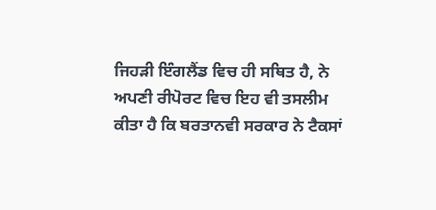ਜਿਹੜੀ ਇੰਗਲੈਂਡ ਵਿਚ ਹੀ ਸਥਿਤ ਹੈ, ਨੇ ਅਪਣੀ ਰੀਪੋਰਟ ਵਿਚ ਇਹ ਵੀ ਤਸਲੀਮ ਕੀਤਾ ਹੈ ਕਿ ਬਰਤਾਨਵੀ ਸਰਕਾਰ ਨੇ ਟੈਕਸਾਂ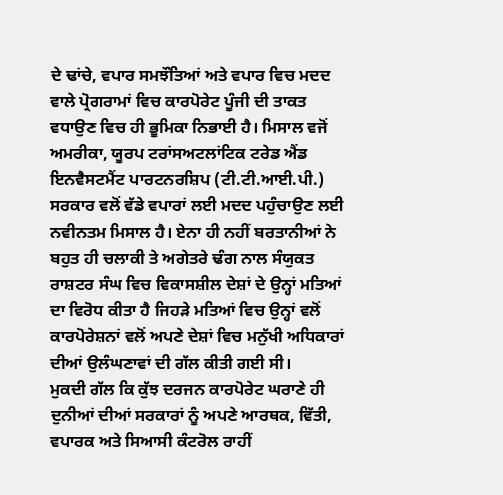ਦੇ ਢਾਂਚੇ, ਵਪਾਰ ਸਮਝੌਤਿਆਂ ਅਤੇ ਵਪਾਰ ਵਿਚ ਮਦਦ ਵਾਲੇ ਪ੍ਰੋਗਰਾਮਾਂ ਵਿਚ ਕਾਰਪੋਰੇਟ ਪੂੰਜੀ ਦੀ ਤਾਕਤ ਵਧਾਉਣ ਵਿਚ ਹੀ ਭੂਮਿਕਾ ਨਿਭਾਈ ਹੈ। ਮਿਸਾਲ ਵਜੋਂ ਅਮਰੀਕਾ, ਯੂਰਪ ਟਰਾਂਸਅਟਲਾਂਟਿਕ ਟਰੇਡ ਐਂਡ ਇਨਵੈਸਟਮੈਂਟ ਪਾਰਟਨਰਸ਼ਿਪ (ਟੀ.ਟੀ.ਆਈ.ਪੀ.) ਸਰਕਾਰ ਵਲੋਂ ਵੱਡੇ ਵਪਾਰਾਂ ਲਈ ਮਦਦ ਪਹੁੰਚਾਉਣ ਲਈ ਨਵੀਨਤਮ ਮਿਸਾਲ ਹੈ। ਏਨਾ ਹੀ ਨਹੀਂ ਬਰਤਾਨੀਆਂ ਨੇ ਬਹੁਤ ਹੀ ਚਲਾਕੀ ਤੇ ਅਗੇਤਰੇ ਢੰਗ ਨਾਲ ਸੰਯੁਕਤ ਰਾਸ਼ਟਰ ਸੰਘ ਵਿਚ ਵਿਕਾਸਸ਼ੀਲ ਦੇਸ਼ਾਂ ਦੇ ਉਨ੍ਹਾਂ ਮਤਿਆਂ ਦਾ ਵਿਰੋਧ ਕੀਤਾ ਹੈ ਜਿਹੜੇ ਮਤਿਆਂ ਵਿਚ ਉਨ੍ਹਾਂ ਵਲੋਂ ਕਾਰਪੋਰੇਸ਼ਨਾਂ ਵਲੋਂ ਅਪਣੇ ਦੇਸ਼ਾਂ ਵਿਚ ਮਨੁੱਖੀ ਅਧਿਕਾਰਾਂ ਦੀਆਂ ਉਲੰਘਣਾਵਾਂ ਦੀ ਗੱਲ ਕੀਤੀ ਗਈ ਸੀ।
ਮੁਕਦੀ ਗੱਲ ਕਿ ਕੁੱਝ ਦਰਜਨ ਕਾਰਪੋਰੇਟ ਘਰਾਣੇ ਹੀ ਦੁਨੀਆਂ ਦੀਆਂ ਸਰਕਾਰਾਂ ਨੂੰ ਅਪਣੇ ਆਰਥਕ, ਵਿੱਤੀ, ਵਪਾਰਕ ਅਤੇ ਸਿਆਸੀ ਕੰਟਰੋਲ ਰਾਹੀਂ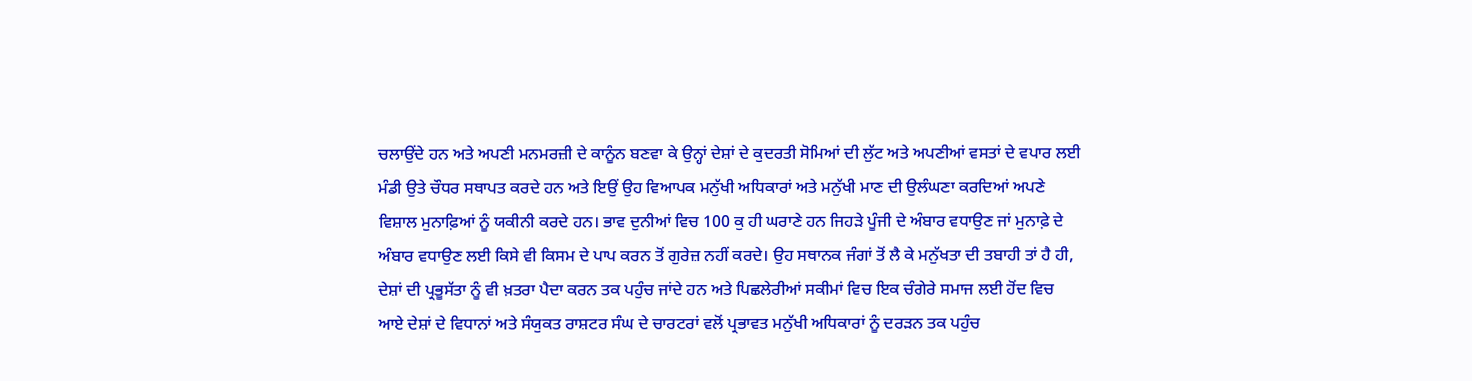ਚਲਾਉਂਦੇ ਹਨ ਅਤੇ ਅਪਣੀ ਮਨਮਰਜ਼ੀ ਦੇ ਕਾਨੂੰਨ ਬਣਵਾ ਕੇ ਉਨ੍ਹਾਂ ਦੇਸ਼ਾਂ ਦੇ ਕੁਦਰਤੀ ਸੋਮਿਆਂ ਦੀ ਲੁੱਟ ਅਤੇ ਅਪਣੀਆਂ ਵਸਤਾਂ ਦੇ ਵਪਾਰ ਲਈ ਮੰਡੀ ਉਤੇ ਚੌਧਰ ਸਥਾਪਤ ਕਰਦੇ ਹਨ ਅਤੇ ਇਉਂ ਉਹ ਵਿਆਪਕ ਮਨੁੱਖੀ ਅਧਿਕਾਰਾਂ ਅਤੇ ਮਨੁੱਖੀ ਮਾਣ ਦੀ ਉਲੰਘਣਾ ਕਰਦਿਆਂ ਅਪਣੇ ਵਿਸ਼ਾਲ ਮੁਨਾਫ਼ਿਆਂ ਨੂੰ ਯਕੀਨੀ ਕਰਦੇ ਹਨ। ਭਾਵ ਦੁਨੀਆਂ ਵਿਚ 100 ਕੁ ਹੀ ਘਰਾਣੇ ਹਨ ਜਿਹੜੇ ਪੂੰਜੀ ਦੇ ਅੰਬਾਰ ਵਧਾਉਣ ਜਾਂ ਮੁਨਾਫ਼ੇ ਦੇ ਅੰਬਾਰ ਵਧਾਉਣ ਲਈ ਕਿਸੇ ਵੀ ਕਿਸਮ ਦੇ ਪਾਪ ਕਰਨ ਤੋਂ ਗੁਰੇਜ਼ ਨਹੀਂ ਕਰਦੇ। ਉਹ ਸਥਾਨਕ ਜੰਗਾਂ ਤੋਂ ਲੈ ਕੇ ਮਨੁੱਖਤਾ ਦੀ ਤਬਾਹੀ ਤਾਂ ਹੈ ਹੀ, ਦੇਸ਼ਾਂ ਦੀ ਪ੍ਰਭੂਸੱਤਾ ਨੂੰ ਵੀ ਖ਼ਤਰਾ ਪੈਦਾ ਕਰਨ ਤਕ ਪਹੁੰਚ ਜਾਂਦੇ ਹਨ ਅਤੇ ਪਿਛਲੇਰੀਆਂ ਸਕੀਮਾਂ ਵਿਚ ਇਕ ਚੰਗੇਰੇ ਸਮਾਜ ਲਈ ਹੋਂਦ ਵਿਚ ਆਏ ਦੇਸ਼ਾਂ ਦੇ ਵਿਧਾਨਾਂ ਅਤੇ ਸੰਯੁਕਤ ਰਾਸ਼ਟਰ ਸੰਘ ਦੇ ਚਾਰਟਰਾਂ ਵਲੋਂ ਪ੍ਰਭਾਵਤ ਮਨੁੱਖੀ ਅਧਿਕਾਰਾਂ ਨੂੰ ਦਰੜਨ ਤਕ ਪਹੁੰਚ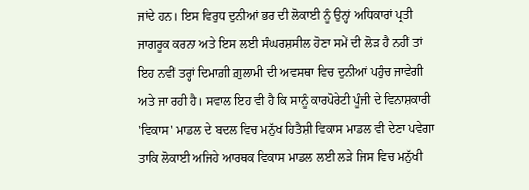ਜਾਂਦੇ ਹਨ। ਇਸ ਵਿਰੁਧ ਦੁਨੀਆਂ ਭਰ ਦੀ ਲੋਕਾਈ ਨੂੰ ਉਨ੍ਹਾਂ ਅਧਿਕਾਰਾਂ ਪ੍ਰਤੀ ਜਾਗਰੂਕ ਕਰਨਾ ਅਤੇ ਇਸ ਲਈ ਸੰਘਰਸ਼ਸੀਲ ਹੋਣਾ ਸਮੇਂ ਦੀ ਲੋੜ ਹੈ ਨਹੀਂ ਤਾਂ ਇਹ ਨਵੀਂ ਤਰ੍ਹਾਂ ਦਿਮਾਗ਼ੀ ਗ਼ੁਲਾਮੀ ਦੀ ਅਵਸਥਾ ਵਿਚ ਦੁਨੀਆਂ ਪਹੁੰਚ ਜਾਵੇਗੀ ਅਤੇ ਜਾ ਰਹੀ ਹੈ। ਸਵਾਲ ਇਹ ਵੀ ਹੈ ਕਿ ਸਾਨੂੰ ਕਾਰਪੋਰੇਟੀ ਪੂੰਜੀ ਦੇ ਵਿਨਾਸ਼ਕਾਰੀ 'ਵਿਕਾਸ' ਮਾਡਲ ਦੇ ਬਦਲ ਵਿਚ ਮਨੁੱਖ ਹਿਤੈਸ਼ੀ ਵਿਕਾਸ ਮਾਡਲ ਵੀ ਦੇਣਾ ਪਵੇਗਾ ਤਾਕਿ ਲੋਕਾਈ ਅਜਿਹੇ ਆਰਥਕ ਵਿਕਾਸ ਮਾਡਲ ਲਈ ਲੜੇ ਜਿਸ ਵਿਚ ਮਨੁੱਖੀ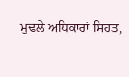ਮੁਢਲੇ ਅਧਿਕਾਰਾਂ ਸਿਹਤ,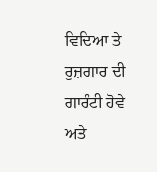ਵਿਦਿਆ ਤੇ ਰੁਜ਼ਗਾਰ ਦੀ ਗਾਰੰਟੀ ਹੋਵੇ ਅਤੇ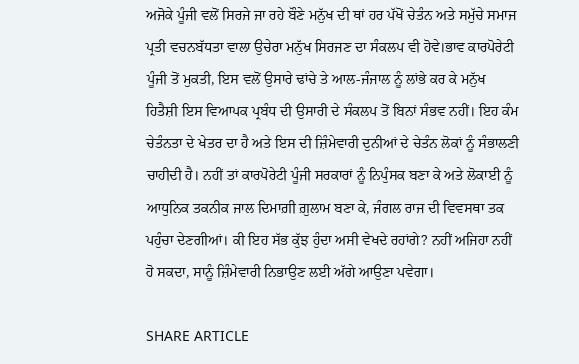ਅਜੋਕੇ ਪੂੰਜੀ ਵਲੋਂ ਸਿਰਜੇ ਜਾ ਰਹੇ ਬੌਣੇ ਮਨੁੱਖ ਦੀ ਥਾਂ ਹਰ ਪੱਖੋਂ ਚੇਤੰਨ ਅਤੇ ਸਮੁੱਚੇ ਸਮਾਜ ਪ੍ਰਤੀ ਵਚਨਬੱਧਤਾ ਵਾਲਾ ਉਚੇਰਾ ਮਨੁੱਖ ਸਿਰਜਣ ਦਾ ਸੰਕਲਪ ਵੀ ਹੋਵੇ।ਭਾਵ ਕਾਰਪੋਰੇਟੀ ਪੂੰਜੀ ਤੋਂ ਮੁਕਤੀ, ਇਸ ਵਲੋਂ ਉਸਾਰੇ ਢਾਂਚੇ ਤੇ ਆਲ-ਜੰਜਾਲ ਨੂੰ ਲਾਂਭੇ ਕਰ ਕੇ ਮਨੁੱਖ ਹਿਤੈਸ਼ੀ ਇਸ ਵਿਆਪਕ ਪ੍ਰਬੰਧ ਦੀ ਉਸਾਰੀ ਦੇ ਸੰਕਲਪ ਤੋਂ ਬਿਨਾਂ ਸੰਭਵ ਨਹੀਂ। ਇਹ ਕੰਮ ਚੇਤੰਨਤਾ ਦੇ ਖੇਤਰ ਦਾ ਹੈ ਅਤੇ ਇਸ ਦੀ ਜ਼ਿੰਮੇਵਾਰੀ ਦੁਨੀਆਂ ਦੇ ਚੇਤੰਨ ਲੋਕਾਂ ਨੂੰ ਸੰਭਾਲਣੀ ਚਾਹੀਦੀ ਹੈ। ਨਹੀਂ ਤਾਂ ਕਾਰਪੋਰੇਟੀ ਪੂੰਜੀ ਸਰਕਾਰਾਂ ਨੂੰ ਨਿਪੁੰਸਕ ਬਣਾ ਕੇ ਅਤੇ ਲੋਕਾਈ ਨੂੰ ਆਧੁਨਿਕ ਤਕਨੀਕ ਜਾਲ ਦਿਮਾਗ਼ੀ ਗ਼ੁਲਾਮ ਬਣਾ ਕੇ, ਜੰਗਲ ਰਾਜ ਦੀ ਵਿਵਸਥਾ ਤਕ ਪਹੁੰਚਾ ਦੇਣਗੀਆਂ। ਕੀ ਇਹ ਸੱਭ ਕੁੱਝ ਹੁੰਦਾ ਅਸੀ ਵੇਖਦੇ ਰਹਾਂਗੇ? ਨਹੀਂ ਅਜਿਹਾ ਨਹੀਂ ਹੋ ਸਕਦਾ, ਸਾਨੂੰ ਜ਼ਿੰਮੇਵਾਰੀ ਨਿਭਾਉਣ ਲਈ ਅੱਗੇ ਆਉਣਾ ਪਵੇਗਾ।

SHARE ARTICLE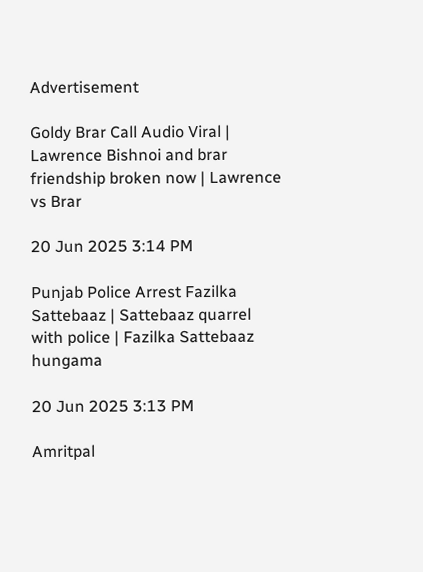Advertisement

Goldy Brar Call Audio Viral | Lawrence Bishnoi and brar friendship broken now | Lawrence vs Brar

20 Jun 2025 3:14 PM

Punjab Police Arrest Fazilka Sattebaaz | Sattebaaz quarrel with police | Fazilka Sattebaaz hungama

20 Jun 2025 3:13 PM

Amritpal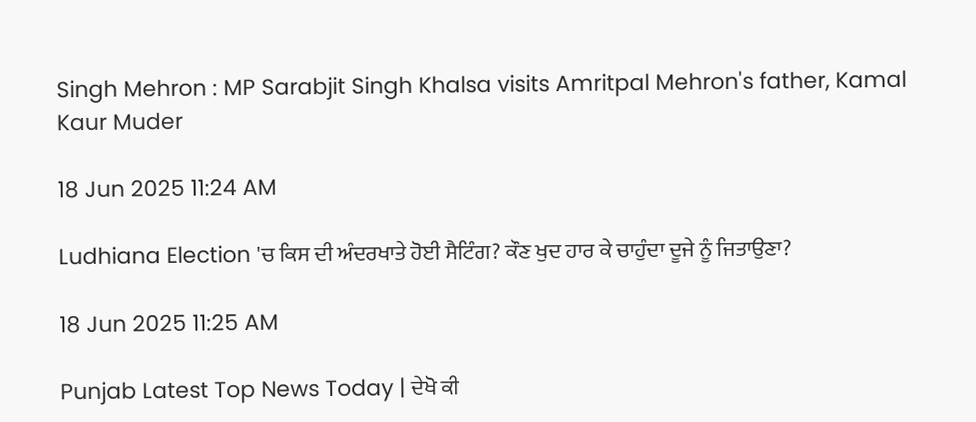Singh Mehron : MP Sarabjit Singh Khalsa visits Amritpal Mehron's father, Kamal Kaur Muder

18 Jun 2025 11:24 AM

Ludhiana Election 'ਚ ਕਿਸ ਦੀ ਅੰਦਰਖਾਤੇ ਹੋਈ ਸੈਟਿੰਗ? ਕੌਣ ਖੁਦ ਹਾਰ ਕੇ ਚਾਹੁੰਦਾ ਦੂਜੇ ਨੂੰ ਜਿਤਾਉਣਾ?

18 Jun 2025 11:25 AM

Punjab Latest Top News Today | ਦੇਖੋ ਕੀ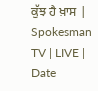ਕੁੱਝ ਹੈ ਖ਼ਾਸ | Spokesman TV | LIVE | Date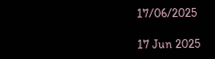17/06/2025

17 Jun 2025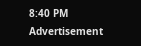8:40 PM
Advertisement